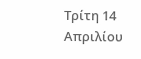Τρίτη 14 Απριλίου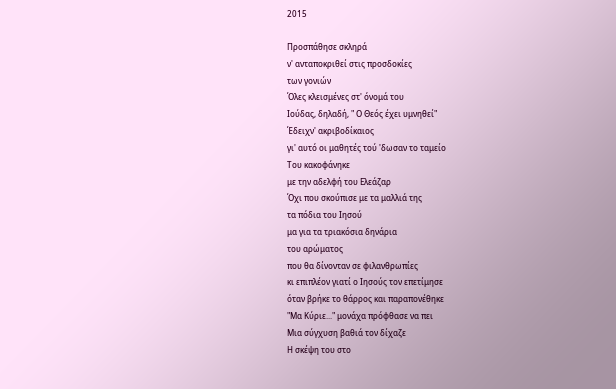2015

Προσπάθησε σκληρά
ν' ανταποκριθεί στις προσδοκίες
των γονιών
Όλες κλεισμένες στ' όνομά του
Ιούδας, δηλαδή, " Ο Θεός έχει υμνηθεί"
Έδειχν' ακριβοδίκαιος
γι' αυτό οι μαθητές τού 'δωσαν το ταμείο
Του κακοφάνηκε
με την αδελφή του Ελεάζαρ
Όχι που σκούπισε με τα μαλλιά της
τα πόδια του Ιησού
μα για τα τριακόσια δηνάρια
του αρώματος
που θα δίνονταν σε φιλανθρωπίες
κι επιπλέον γιατί ο Ιησούς τον επετίμησε
όταν βρήκε το θάρρος και παραπονέθηκε
"Μα Κύριε..." μονάχα πρόφθασε να πει
Μια σύγχυση βαθιά τον δίχαζε
Η σκέψη του στο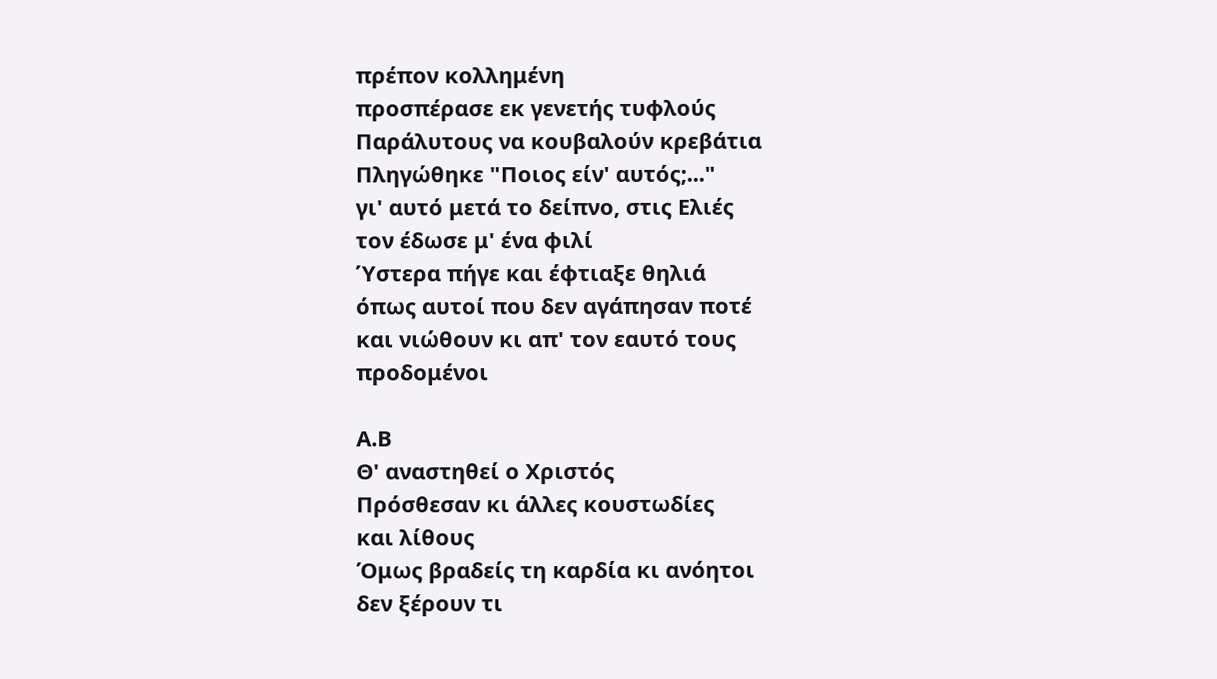πρέπον κολλημένη
προσπέρασε εκ γενετής τυφλούς
Παράλυτους να κουβαλούν κρεβάτια
Πληγώθηκε "Ποιος είν' αυτός;..."
γι' αυτό μετά το δείπνο, στις Ελιές
τον έδωσε μ' ένα φιλί
Ύστερα πήγε και έφτιαξε θηλιά
όπως αυτοί που δεν αγάπησαν ποτέ
και νιώθουν κι απ' τον εαυτό τους
προδομένοι

Α.Β
Θ' αναστηθεί ο Χριστός
Πρόσθεσαν κι άλλες κουστωδίες
και λίθους
Όμως βραδείς τη καρδία κι ανόητοι
δεν ξέρουν τι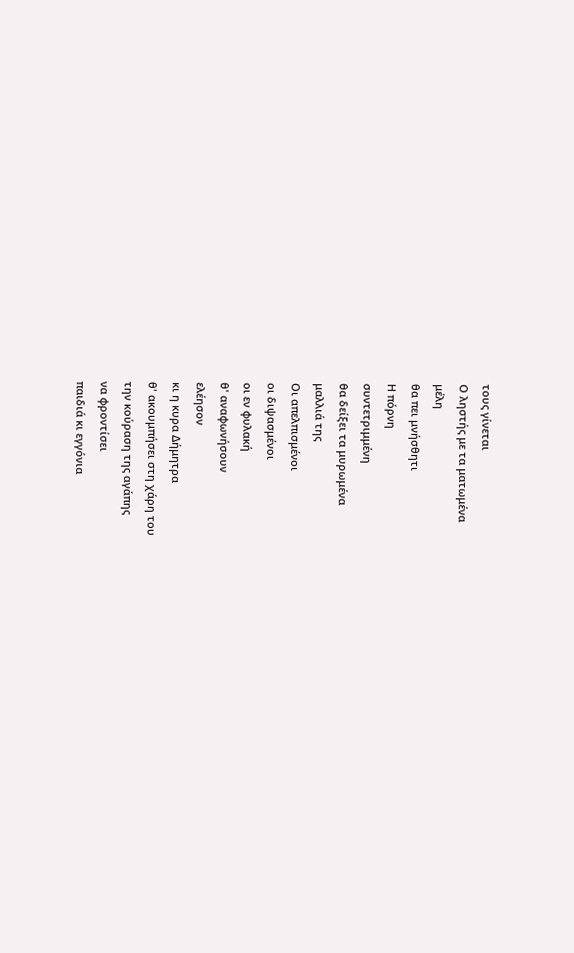τους γίνεται
Ο ληστής με τα ματωμένα
μέλη
θα πει μνήσθητι
Η πόρνη
συντετριμμένη
θα δείξει τα μυρωμένα
μαλλιά της
Οι απελπισμένοι
οι διψασμένοι
οι εν φυλακή
θ' αναφωνήσουν
ελέησον
κι η κυρα Δήμητρα
θ' ακουμπήσει στη χάρη του
την κούραση της αγάπης
να φροντίσει
παιδιά κι εγγόνια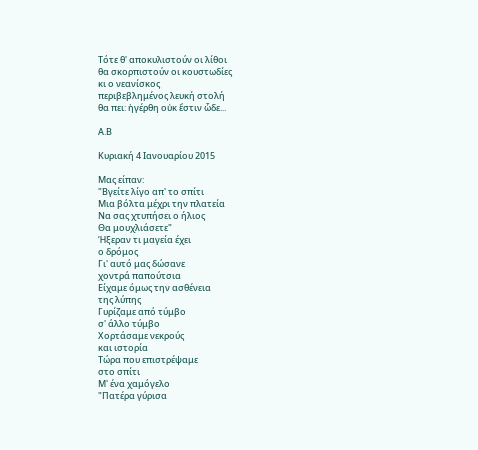Τότε θ' αποκυλιστούν οι λίθοι
θα σκορπιστούν οι κουστωδίες
κι ο νεανίσκος
περιβεβλημένος λευκή στολή
θα πει: ἠγέρθη οὐκ ἔστιν ὧδε...

Α.Β

Κυριακή 4 Ιανουαρίου 2015

Μας είπαν:
"Βγείτε λίγο απ' το σπίτι
Μια βόλτα μέχρι την πλατεία
Να σας χτυπήσει ο ήλιος
Θα μουχλιάσετε"
Ήξεραν τι μαγεία έχει
ο δρόμος
Γι' αυτό μας δώσανε
χοντρά παπούτσια
Είχαμε όμως την ασθένεια
της λύπης
Γυρίζαμε από τύμβο
σ' άλλο τύμβο
Χορτάσαμε νεκρούς
και ιστορία
Τώρα που επιστρέψαμε
στο σπίτι
Μ' ένα χαμόγελο
"Πατέρα γύρισα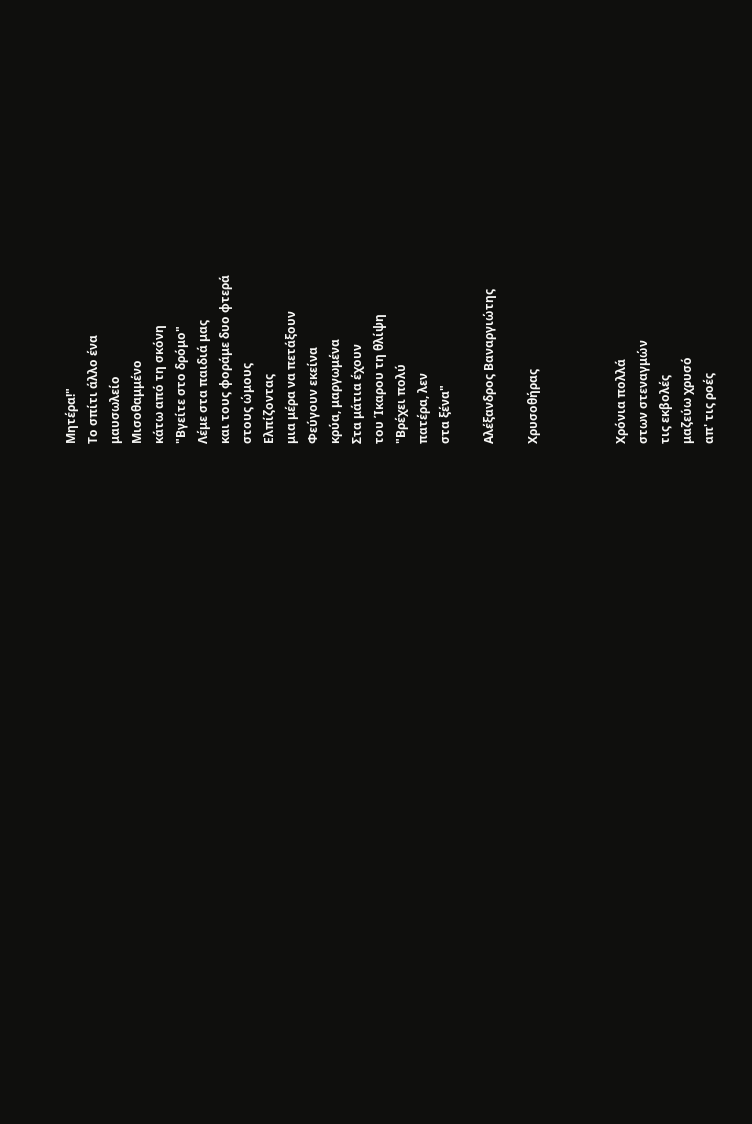Μητέρα!"
Το σπίτι άλλο ένα
μαυσωλείο
Μισοθαμμένο
κάτω από τη σκόνη
"Βγείτε στο δρόμο"
Λέμε στα παιδιά μας
και τους φοράμε δυο φτερά
στους ώμους
Ελπίζοντας
μια μέρα να πετάξουν
Φεύγουν εκείνα
κρύα, μαργωμένα
Στα μάτια έχουν
του Ίκαρου τη θλίψη
"Βρέχει πολύ
πατέρα, λεν
στα ξένα"

Αλέξανδρος Βαναργιώτης

Χρυσοθήρας



Χρόνια πολλά
στων στεναγμών
τις εκβολές
μαζεύω χρυσό
απ' τις ροές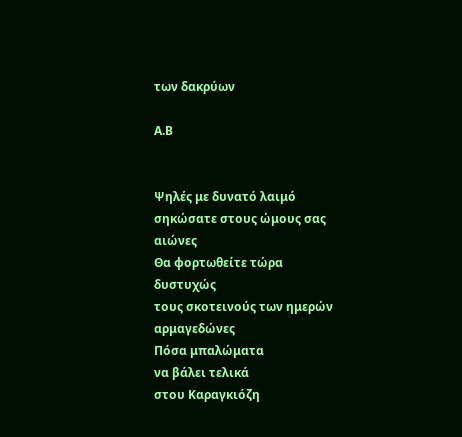των δακρύων

Α.Β


Ψηλές με δυνατό λαιμό
σηκώσατε στους ώμους σας
αιώνες
Θα φορτωθείτε τώρα
δυστυχώς
τους σκοτεινούς των ημερών
αρμαγεδώνες
Πόσα μπαλώματα
να βάλει τελικά
στου Καραγκιόζη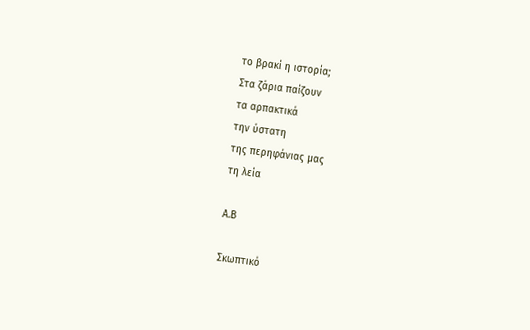το βρακί η ιστορία;
Στα ζάρια παίζουν
τα αρπακτικά
την ύστατη
της περηφάνιας μας
τη λεία

Α.Β

Σκωπτικό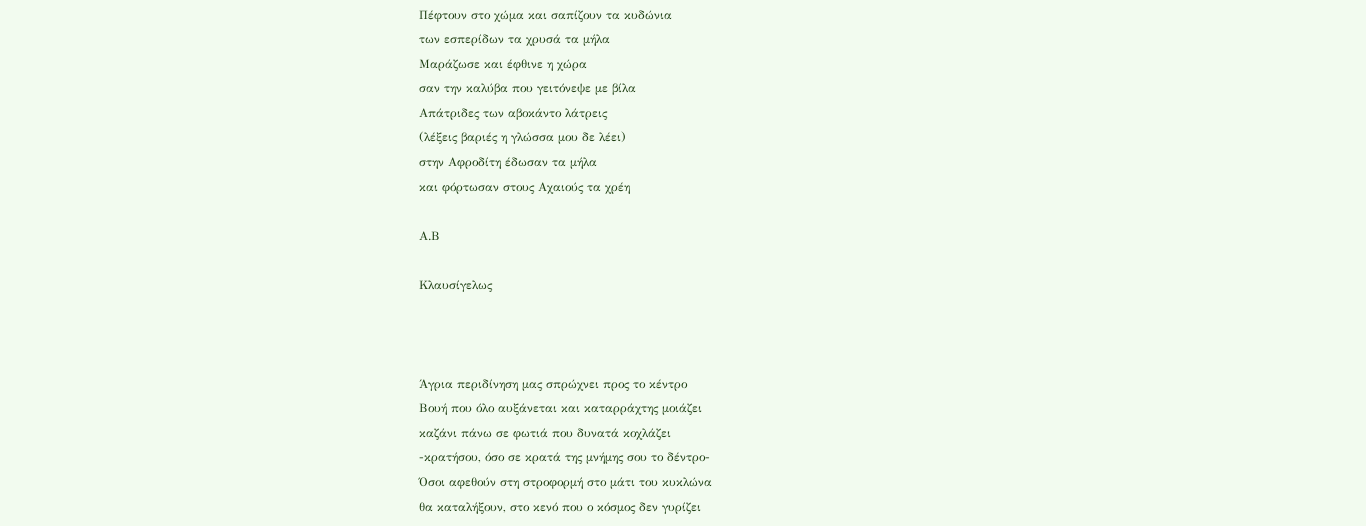Πέφτουν στο χώμα και σαπίζουν τα κυδώνια
των εσπερίδων τα χρυσά τα μήλα
Μαράζωσε και έφθινε η χώρα
σαν την καλύβα που γειτόνεψε με βίλα
Απάτριδες των αβοκάντο λάτρεις
(λέξεις βαριές η γλώσσα μου δε λέει)
στην Αφροδίτη έδωσαν τα μήλα
και φόρτωσαν στους Αχαιούς τα χρέη

Α.Β

Κλαυσίγελως



Άγρια περιδίνηση μας σπρώχνει προς το κέντρο
Βουή που όλο αυξάνεται και καταρράχτης μοιάζει
καζάνι πάνω σε φωτιά που δυνατά κοχλάζει
-κρατήσου, όσο σε κρατά της μνήμης σου το δέντρο-
Όσοι αφεθούν στη στροφορμή στο μάτι του κυκλώνα
θα καταλήξουν, στο κενό που ο κόσμος δεν γυρίζει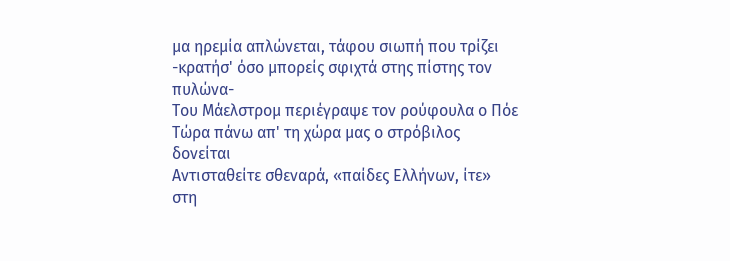μα ηρεμία απλώνεται, τάφου σιωπή που τρίζει
-κρατήσ' όσο μπορείς σφιχτά στης πίστης τον πυλώνα-
Του Μάελστρομ περιέγραψε τον ρούφουλα ο Πόε
Τώρα πάνω απ' τη χώρα μας ο στρόβιλος δονείται
Αντισταθείτε σθεναρά, «παίδες Ελλήνων, ίτε»
στη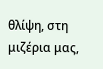θλίψη, στη μιζέρια μας,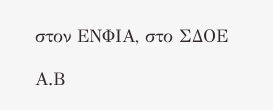στον ΕΝΦΙΑ, στο ΣΔΟΕ

Α.Β